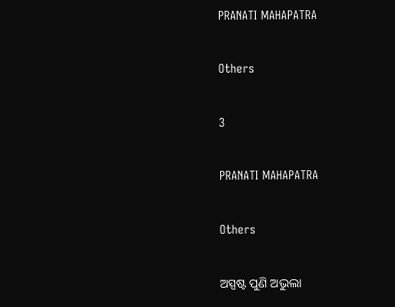PRANATI MAHAPATRA

Others

3

PRANATI MAHAPATRA

Others

ଅସ୍ପଷ୍ଟ ପୁଣି ଅଭୁଲା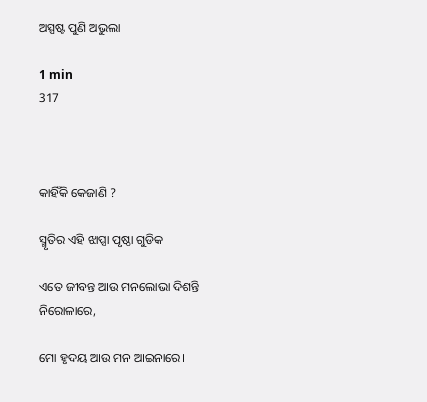ଅସ୍ପଷ୍ଟ ପୁଣି ଅଭୁଲା

1 min
317



କାହିଁକି କେଜାଣି ?

ସ୍ମୃତିର ଏହି ଝାପ୍ସା ପୃଷ୍ଠା ଗୁଡିକ

ଏତେ ଜୀବନ୍ତ ଆଉ ମନଲୋଭା ଦିଶନ୍ତି ନିରୋଳାରେ,

ମୋ ହୃଦୟ ଆଉ ମନ ଆଇନାରେ।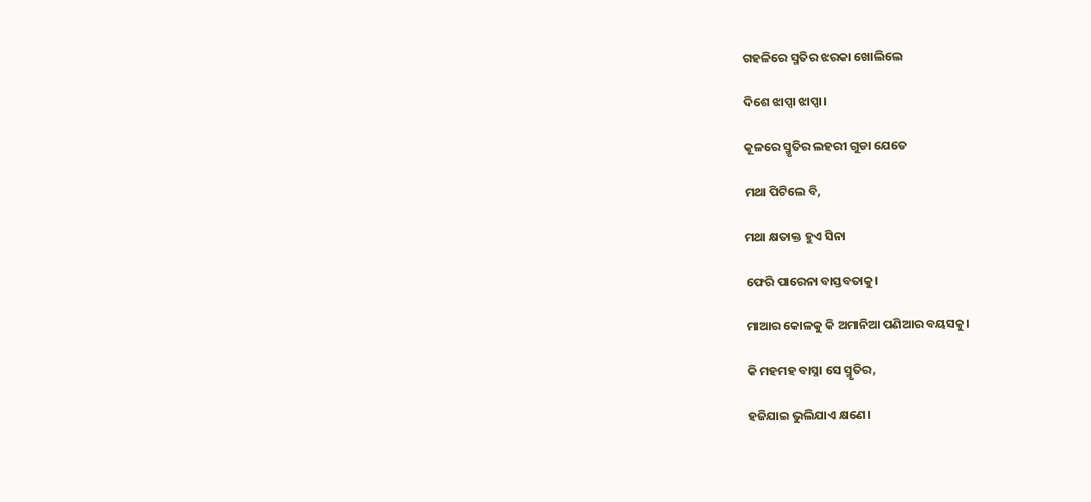ଗହଳିରେ ସ୍ମତିର ଝରକା ଖୋଲିଲେ

ଦିଶେ ଝାପ୍ସା ଝାପ୍ସା।

କୂଳରେ ସ୍ମୃତିର ଲହରୀ ଗୁଡା ଯେତେ

ମଥା ପିଟିଲେ ବି,

ମଥା କ୍ଷତାକ୍ତ ହୁଏ ସିନା

ଫେରି ପାରେନା ବାସ୍ତବତାକୁ।

ମାଆର କୋଳକୁ କି ଅମାନିଆ ପଣିଆର ବୟସକୁ।

କି ମହମହ ବାସ୍ନା ସେ ସ୍ମୃତିର,

ହଜିଯାଇ ଭୁଲିଯାଏ କ୍ଷଣେ।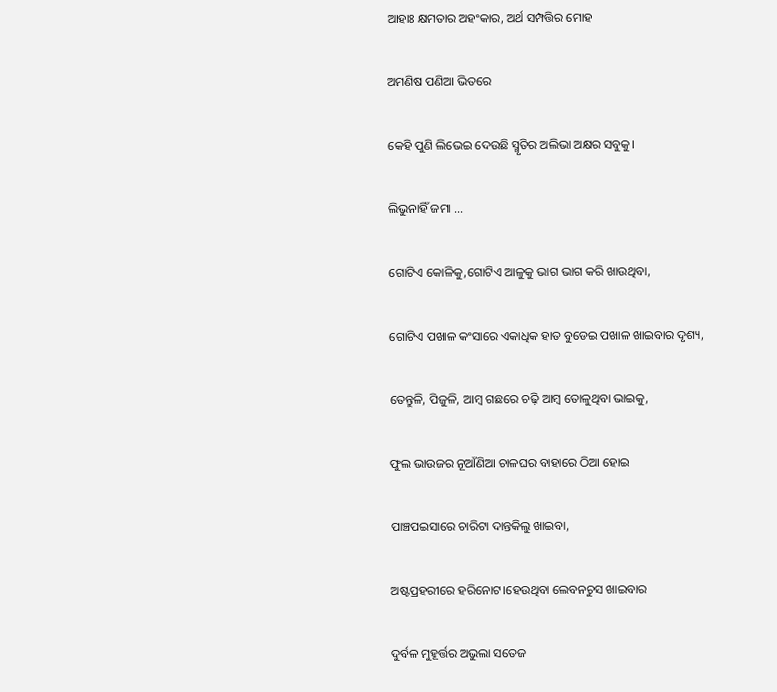ଆହାଃ କ୍ଷମତାର ଅହଂକାର, ଅର୍ଥ ସମ୍ପତ୍ତିର ମୋହ

ଅମଣିଷ ପଣିଆ ଭିତରେ

କେହି ପୁଣି ଲିଭେଇ ଦେଉଛି ସ୍ମୃତିର ଅଲିଭା ଅକ୍ଷର ସବୁକୁ।

ଲିଭୁନାହିଁ ଜମା ...

ଗୋଟିଏ କୋଳିକୁ,ଗୋଟିଏ ଆଳୁକୁ ଭାଗ ଭାଗ କରି ଖାଉଥିବା,

ଗୋଟିଏ ପଖାଳ କଂସାରେ ଏକାଧିକ ହାତ ବୁଡେଇ ପଖାଳ ଖାଇବାର ଦୃଶ୍ୟ,

ତେନ୍ତୁଳି, ପିଜୁଳି, ଆମ୍ବ ଗଛରେ ଚଢ଼ି ଆମ୍ବ ତୋଳୁଥିବା ଭାଇକୁ,

ଫୁଲ ଭାଉଜର ନୂଆଁଣିଆ ଚାଳଘର ବାହାରେ ଠିଆ ହୋଇ

ପାଞ୍ଚପଇସାରେ ଚାରିଟା ଦାନ୍ତକିଲୁ ଖାଇବା,

ଅଷ୍ଟପ୍ରହରୀରେ ହରିନୋଟ।ହେଉଥିବା ଲେବନଚୁସ ଖାଇବାର

ଦୁର୍ବଳ ମୁହୂର୍ତ୍ତର ଅଭୁଲା ସତେଜ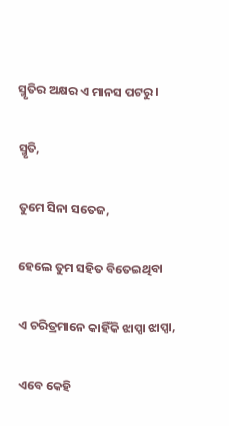ସ୍ମୃତିର ଅକ୍ଷର ଏ ମାନସ ପଟରୁ।

ସ୍ମୃତି,

ତୁମେ ସିନା ସତେଜ,

ହେଲେ ତୁମ ସହିତ ବିତେଇଥିବା

ଏ ଚରିତ୍ରମାନେ କାହିଁକି ଝାପ୍ସା ଝାପ୍ସା,

ଏବେ କେହି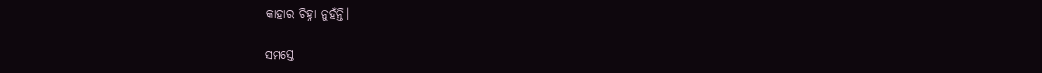କାହାର ଚିହ୍ନା ନୁହଁନ୍ତି।

ସମସ୍ତେ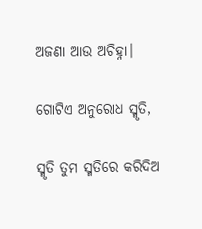ଅଜଣା ଆଉ ଅଚିହ୍ନା।

ଗୋଟିଏ ଅନୁରୋଧ ସ୍ମୃତି,

ସ୍ମୃତି ତୁମ ସ୍ମତିରେ କରିଦିଅ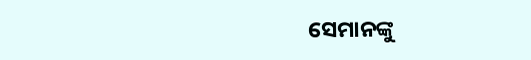ସେମାନଙ୍କୁ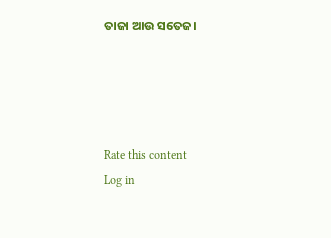ତାଜା ଆଉ ସତେଜ।




Rate this content
Log in